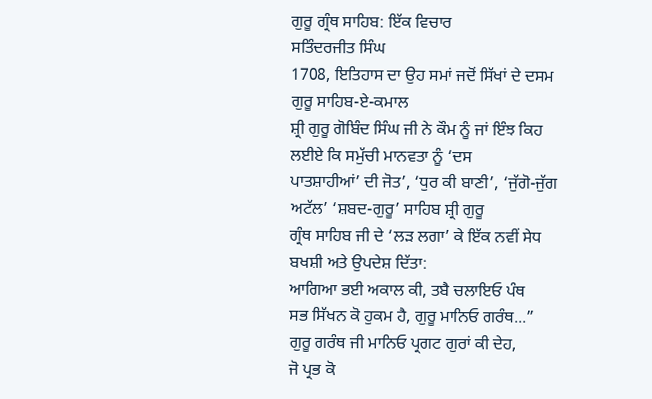ਗੁਰੂ ਗ੍ਰੰਥ ਸਾਹਿਬ: ਇੱਕ ਵਿਚਾਰ
ਸਤਿੰਦਰਜੀਤ ਸਿੰਘ
1708, ਇਤਿਹਾਸ ਦਾ ਉਹ ਸਮਾਂ ਜਦੋਂ ਸਿੱਖਾਂ ਦੇ ਦਸਮ ਗੁਰੂ ਸਾਹਿਬ-ਏ-ਕਮਾਲ
ਸ਼੍ਰੀ ਗੁਰੂ ਗੋਬਿੰਦ ਸਿੰਘ ਜੀ ਨੇ ਕੌਮ ਨੂੰ ਜਾਂ ਇੰਝ ਕਿਹ ਲਈਏ ਕਿ ਸਮੁੱਚੀ ਮਾਨਵਤਾ ਨੂੰ ‘ਦਸ
ਪਾਤਸ਼ਾਹੀਆਂ’ ਦੀ ਜੋਤ’, ‘ਧੁਰ ਕੀ ਬਾਣੀ’, ‘ਜੁੱਗੋ-ਜੁੱਗ ਅਟੱਲ’ ‘ਸ਼ਬਦ-ਗੁਰੂ’ ਸਾਹਿਬ ਸ਼੍ਰੀ ਗੁਰੂ
ਗ੍ਰੰਥ ਸਾਹਿਬ ਜੀ ਦੇ ‘ਲੜ ਲਗਾ’ ਕੇ ਇੱਕ ਨਵੀਂ ਸੇਧ ਬਖਸ਼ੀ ਅਤੇ ਉਪਦੇਸ਼ ਦਿੱਤਾ:
ਆਗਿਆ ਭਈ ਅਕਾਲ ਕੀ, ਤਬੈ ਚਲਾਇਓ ਪੰਥ
ਸਭ ਸਿੱਖਨ ਕੋ ਹੁਕਮ ਹੈ, ਗੁਰੂ ਮਾਨਿਓ ਗਰੰਥ...”
ਗੁਰੂ ਗਰੰਥ ਜੀ ਮਾਨਿਓ ਪ੍ਰਗਟ ਗੁਰਾਂ ਕੀ ਦੇਹ,
ਜੋ ਪ੍ਰਭ ਕੋ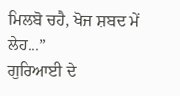ਮਿਲਬੋ ਚਹੈ, ਖੋਜ ਸ਼ਬਦ ਮੇਂ ਲੇਹ...”
ਗੁਰਿਆਈ ਦੇ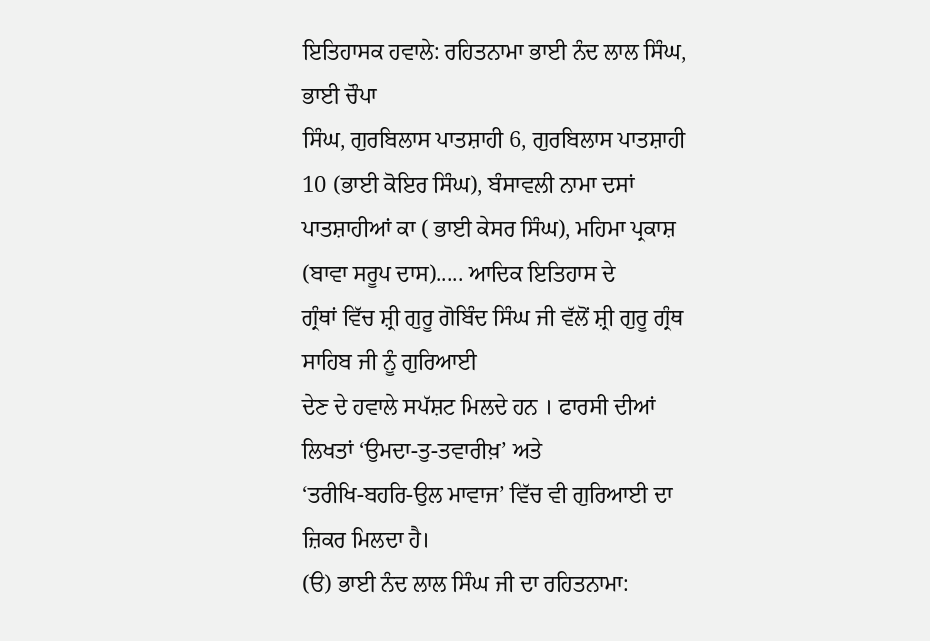ਇਤਿਹਾਸਕ ਹਵਾਲੇ: ਰਹਿਤਨਾਮਾ ਭਾਈ ਨੰਦ ਲਾਲ ਸਿੰਘ, ਭਾਈ ਚੌਪਾ
ਸਿੰਘ, ਗੁਰਬਿਲਾਸ ਪਾਤਸ਼ਾਹੀ 6, ਗੁਰਬਿਲਾਸ ਪਾਤਸ਼ਾਹੀ 10 (ਭਾਈ ਕੋਇਰ ਸਿੰਘ), ਬੰਸਾਵਲੀ ਨਾਮਾ ਦਸਾਂ
ਪਾਤਸ਼ਾਹੀਆਂ ਕਾ ( ਭਾਈ ਕੇਸਰ ਸਿੰਘ), ਮਹਿਮਾ ਪ੍ਰਕਾਸ਼ (ਬਾਵਾ ਸਰੂਪ ਦਾਸ)..... ਆਦਿਕ ਇਤਿਹਾਸ ਦੇ
ਗ੍ਰੰਥਾਂ ਵਿੱਚ ਸ਼੍ਰੀ ਗੁਰੂ ਗੋਬਿੰਦ ਸਿੰਘ ਜੀ ਵੱਲੋਂ ਸ਼੍ਰੀ ਗੁਰੂ ਗ੍ਰੰਥ ਸਾਹਿਬ ਜੀ ਨੂੰ ਗੁਰਿਆਈ
ਦੇਣ ਦੇ ਹਵਾਲੇ ਸਪੱਸ਼ਟ ਮਿਲਦੇ ਹਨ । ਫਾਰਸੀ ਦੀਆਂ ਲਿਖਤਾਂ ‘ਉਮਦਾ-ਤੁ-ਤਵਾਰੀਖ਼’ ਅਤੇ
‘ਤਰੀਖਿ-ਬਹਰਿ-ਉਲ ਮਾਵਾਜ’ ਵਿੱਚ ਵੀ ਗੁਰਿਆਈ ਦਾ ਜ਼ਿਕਰ ਮਿਲਦਾ ਹੈ।
(ੳ) ਭਾਈ ਨੰਦ ਲਾਲ ਸਿੰਘ ਜੀ ਦਾ ਰਹਿਤਨਾਮਾ: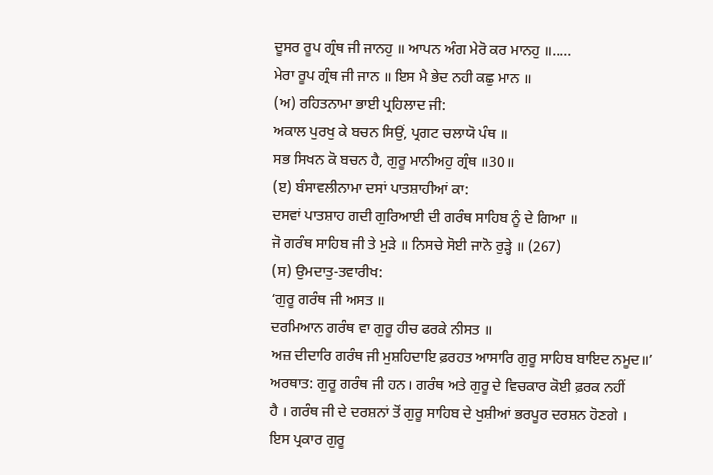ਦੂਸਰ ਰੂਪ ਗ੍ਰੰਥ ਜੀ ਜਾਨਹੁ ॥ ਆਪਨ ਅੰਗ ਮੇਰੋ ਕਰ ਮਾਨਹੁ ॥.....
ਮੇਰਾ ਰੂਪ ਗ੍ਰੰਥ ਜੀ ਜਾਨ ॥ ਇਸ ਮੈ ਭੇਦ ਨਹੀ ਕਛੁ ਮਾਨ ॥
(ਅ) ਰਹਿਤਨਾਮਾ ਭਾਈ ਪ੍ਰਹਿਲਾਦ ਜੀ:
ਅਕਾਲ ਪੁਰਖੁ ਕੇ ਬਚਨ ਸਿਉਂ, ਪ੍ਰਗਟ ਚਲਾਯੋ ਪੰਥ ॥
ਸਭ ਸਿਖਨ ਕੋ ਬਚਨ ਹੈ, ਗੁਰੂ ਮਾਨੀਅਹੁ ਗ੍ਰੰਥ ॥30॥
(ੲ) ਬੰਸਾਵਲੀਨਾਮਾ ਦਸਾਂ ਪਾਤਸ਼ਾਹੀਆਂ ਕਾ:
ਦਸਵਾਂ ਪਾਤਸ਼ਾਹ ਗਦੀ ਗੁਰਿਆਈ ਦੀ ਗਰੰਥ ਸਾਹਿਬ ਨੂੰ ਦੇ ਗਿਆ ॥
ਜੋ ਗਰੰਥ ਸਾਹਿਬ ਜੀ ਤੇ ਮੁੜੇ ॥ ਨਿਸਚੇ ਸੋਈ ਜਾਨੋ ਰੁੜ੍ਹੇ ॥ (267)
(ਸ) ਉਮਦਾਤੁ-ਤਵਾਰੀਖ:
‘ਗੁਰੂ ਗਰੰਥ ਜੀ ਅਸਤ ॥
ਦਰਮਿਆਨ ਗਰੰਥ ਵਾ ਗੁਰੂ ਹੀਚ ਫਰਕੇ ਨੀਸਤ ॥
ਅਜ਼ ਦੀਦਾਰਿ ਗਰੰਥ ਜੀ ਮੁਸ਼ਹਿਦਾਇ ਫ਼ਰਹਤ ਆਸਾਰਿ ਗੁਰੂ ਸਾਹਿਬ ਬਾਇਦ ਨਮੂਦ॥’
ਅਰਥਾਤ: ਗੁਰੂ ਗਰੰਥ ਜੀ ਹਨ। ਗਰੰਥ ਅਤੇ ਗੁਰੂ ਦੇ ਵਿਚਕਾਰ ਕੋਈ ਫ਼ਰਕ ਨਹੀਂ
ਹੈ । ਗਰੰਥ ਜੀ ਦੇ ਦਰਸ਼ਨਾਂ ਤੋਂ ਗੁਰੂ ਸਾਹਿਬ ਦੇ ਖੁਸ਼ੀਆਂ ਭਰਪੂਰ ਦਰਸ਼ਨ ਹੋਣਗੇ ।
ਇਸ ਪ੍ਰਕਾਰ ਗੁਰੂ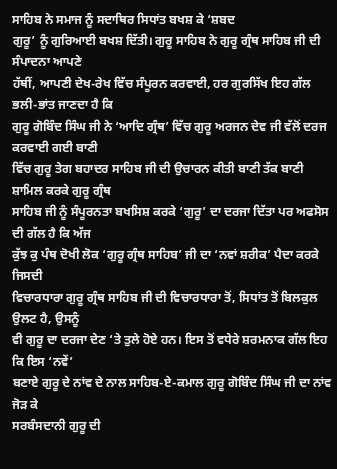ਸਾਹਿਬ ਨੇ ਸਮਾਜ ਨੂੰ ਸਦਾਥਿਰ ਸਿਧਾਂਤ ਬਖਸ਼ ਕੇ ‘ਸ਼ਬਦ
ਗੁਰੂ’ ਨੂੰ ਗੁਰਿਆਈ ਬਖਸ਼ ਦਿੱਤੀ। ਗੁਰੂ ਸਾਹਿਬ ਨੇ ਗੁਰੂ ਗ੍ਰੰਥ ਸਾਹਿਬ ਜੀ ਦੀ ਸੰਪਾਦਨਾ ਆਪਣੇ
ਹੱਥੀਂ, ਆਪਣੀ ਦੇਖ-ਰੇਖ ਵਿੱਚ ਸੰਪੂਰਨ ਕਰਵਾਈ, ਹਰ ਗੁਰਸਿੱਖ ਇਹ ਗੱਲ ਭਲੀ-ਭਾਂਤ ਜਾਣਦਾ ਹੈ ਕਿ
ਗੁਰੂ ਗੋਬਿੰਦ ਸਿੰਘ ਜੀ ਨੇ ‘ਆਦਿ ਗ੍ਰੰਥ’ ਵਿੱਚ ਗੁਰੂ ਅਰਜਨ ਦੇਵ ਜੀ ਵੱਲੋਂ ਦਰਜ ਕਰਵਾਈ ਗਈ ਬਾਣੀ
ਵਿੱਚ ਗੁਰੂ ਤੇਗ ਬਹਾਦਰ ਸਾਹਿਬ ਜੀ ਦੀ ਉਚਾਰਨ ਕੀਤੀ ਬਾਣੀ ਤੱਕ ਬਾਣੀ ਸ਼ਾਮਿਲ ਕਰਕੇ ਗੁਰੂ ਗ੍ਰੰਥ
ਸਾਹਿਬ ਜੀ ਨੂੰ ਸੰਪੂਰਨਤਾ ਬਖਸਿਸ਼ ਕਰਕੇ ‘ਗੁਰੂ’ ਦਾ ਦਰਜਾ ਦਿੱਤਾ ਪਰ ਅਫਸੋਸ ਦੀ ਗੱਲ ਹੈ ਕਿ ਅੱਜ
ਕੁੱਝ ਕੁ ਪੰਥ ਦੋਖੀ ਲੋਕ ‘ਗੁਰੂ ਗ੍ਰੰਥ ਸਾਹਿਬ’ ਜੀ ਦਾ ‘ਨਵਾਂ ਸ਼ਰੀਕ’ ਪੈਦਾ ਕਰਕੇ ਜਿਸਦੀ
ਵਿਚਾਰਧਾਰਾ ਗੁਰੂ ਗ੍ਰੰਥ ਸਾਹਿਬ ਜੀ ਦੀ ਵਿਚਾਰਧਾਰਾ ਤੋਂ, ਸਿਧਾਂਤ ਤੋਂ ਬਿਲਕੁਲ ਉਲਟ ਹੈ, ਉਸਨੂੰ
ਵੀ ਗੁਰੂ ਦਾ ਦਰਜਾ ਦੇਣ ‘ਤੇ ਤੁਲੇ ਹੋਏ ਹਨ। ਇਸ ਤੋਂ ਵਧੇਰੇ ਸ਼ਰਮਨਾਕ ਗੱਲ ਇਹ ਕਿ ਇਸ ‘ਨਵੇਂ’
ਬਣਾਏ ਗੁਰੂ ਦੇ ਨਾਂਵ ਦੇ ਨਾਲ ਸਾਹਿਬ-ਏ-ਕਮਾਲ ਗੁਰੂ ਗੋਬਿੰਦ ਸਿੰਘ ਜੀ ਦਾ ਨਾਂਵ ਜੋੜ ਕੇ
ਸਰਬੰਸਦਾਨੀ ਗੁਰੂ ਦੀ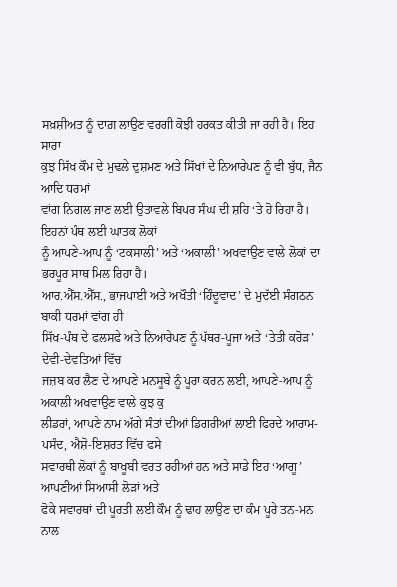ਸਖ਼ਸ਼ੀਅਤ ਨੂੰ ਦਾਗ਼ ਲਾਉਣ ਵਰਗੀ ਕੋਝੀ ਹਰਕਤ ਕੀਤੀ ਜਾ ਰਹੀ ਹੈ। ਇਹ ਸਾਰਾ
ਕੁਝ ਸਿੱਖ ਕੌਮ ਦੇ ਮੁਢਲੇ ਦੁਸ਼ਮਣ ਅਤੇ ਸਿੱਖਾਂ ਦੇ ਨਿਆਰੇਪਣ ਨੂੰ ਵੀ ਬੁੱਧ, ਜੈਨ ਆਦਿ ਧਰਮਾਂ
ਵਾਂਗ ਨਿਗਲ ਜਾਣ ਲਈ ਉਤਾਵਲੇ ਬਿਪਰ ਸੰਘ ਦੀ ਸ਼ਹਿ ‘ਤੇ ਹੋ ਰਿਹਾ ਹੈ। ਇਹਨਾਂ ਪੰਥ ਲਈ ਘਾਤਕ ਲੋਕਾਂ
ਨੂੰ ਆਪਣੇ-ਆਪ ਨੂੰ ‘ਟਕਸਾਲੀ’ ਅਤੇ ‘ਅਕਾਲੀ’ ਅਖਵਾਉਣ ਵਾਲੇ ਲੋਕਾਂ ਦਾ ਭਰਪੂਰ ਸਾਥ ਮਿਲ ਰਿਹਾ ਹੈ।
ਆਰ.ਐੱਸ.ਐੱਸ., ਭਾਜਪਾਈ ਅਤੇ ਅਖੌਤੀ ‘ਹਿੰਦੂਵਾਦ’ ਦੇ ਮੁਦੱਈ ਸੰਗਠਨ ਬਾਕੀ ਧਰਮਾਂ ਵਾਂਗ ਹੀ
ਸਿੱਖ-ਪੰਥ ਦੇ ਫਲਸਫੇ ਅਤੇ ਨਿਆਰੇਪਣ ਨੂੰ ਪੱਥਰ-ਪੂਜਾ ਅਤੇ ‘ਤੇਤੀ ਕਰੋੜ’ ਦੇਵੀ-ਦੇਵਤਿਆਂ ਵਿੱਚ
ਜਜ਼ਬ ਕਰ ਲੈਣ ਦੇ ਆਪਣੇ ਮਨਸੂਬੇ ਨੂੰ ਪੂਰਾ ਕਰਨ ਲਈ, ਆਪਣੇ-ਆਪ ਨੂੰ ਅਕਾਲੀ ਅਖਵਾਉਣ ਵਾਲੇ ਕੁਝ ਕੁ
ਲੀਡਰਾਂ, ਆਪਣੇ ਨਾਮ ਅੱਗੇ ਸੰਤਾਂ ਦੀਆਂ ਡਿਗਰੀਆਂ ਲਾਈ ਫਿਰਦੇ ਆਰਾਮ-ਪਸੰਦ, ਐਸ਼ੋ-ਇਸ਼ਰਤ ਵਿੱਚ ਫਸੇ
ਸਵਾਰਥੀ ਲੋਕਾਂ ਨੂੰ ਬਾਖੂਬੀ ਵਰਤ ਰਹੀਆਂ ਹਨ ਅਤੇ ਸਾਡੇ ਇਹ ‘ਆਗੂ’ ਆਪਣੀਆਂ ਸਿਆਸੀ ਲੋੜਾਂ ਅਤੇ
ਫੋਕੇ ਸਵਾਰਥਾਂ ਦੀ ਪੂਰਤੀ ਲਈ ਕੌਮ ਨੂੰ ਢਾਹ ਲਾਉਣ ਦਾ ਕੰਮ ਪੂਰੇ ਤਨ-ਮਨ ਨਾਲ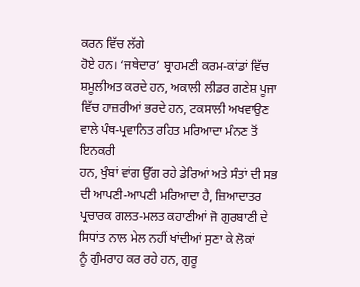ਕਰਨ ਵਿੱਚ ਲੱਗੇ
ਹੋਏ ਹਨ। ‘ਜਥੇਦਾਰ’ ਬ੍ਰਾਹਮਣੀ ਕਰਮ-ਕਾਂਡਾਂ ਵਿੱਚ ਸ਼ਮੂਲੀਅਤ ਕਰਦੇ ਹਨ, ਅਕਾਲੀ ਲੀਡਰ ਗਣੇਸ਼ ਪੂਜਾ
ਵਿੱਚ ਹਾਜ਼ਰੀਆਂ ਭਰਦੇ ਹਨ, ਟਕਸਾਲੀ ਅਖਵਾਉਣ ਵਾਲੇ ਪੰਥ-ਪ੍ਰਵਾਨਿਤ ਰਹਿਤ ਮਰਿਆਦਾ ਮੰਨਣ ਤੋਂ ਇਨਕਰੀ
ਹਨ, ਖੁੰਬਾਂ ਵਾਂਗ ਉੱਗ ਰਹੇ ਡੇਰਿਆਂ ਅਤੇ ਸੰਤਾਂ ਦੀ ਸਭ ਦੀ ਆਪਣੀ-ਆਪਣੀ ਮਰਿਆਦਾ ਹੈ, ਜ਼ਿਆਦਾਤਰ
ਪ੍ਰਚਾਰਕ ਗਲਤ-ਮਲਤ ਕਹਾਣੀਆਂ ਜੋ ਗੁਰਬਾਣੀ ਦੇ ਸਿਧਾਂਤ ਨਾਲ ਮੇਲ ਨਹੀਂ ਖਾਂਦੀਆਂ ਸੁਣਾ ਕੇ ਲੋਕਾਂ
ਨੂੰ ਗੁੰਮਰਾਹ ਕਰ ਰਹੇ ਹਨ, ਗੁਰੂ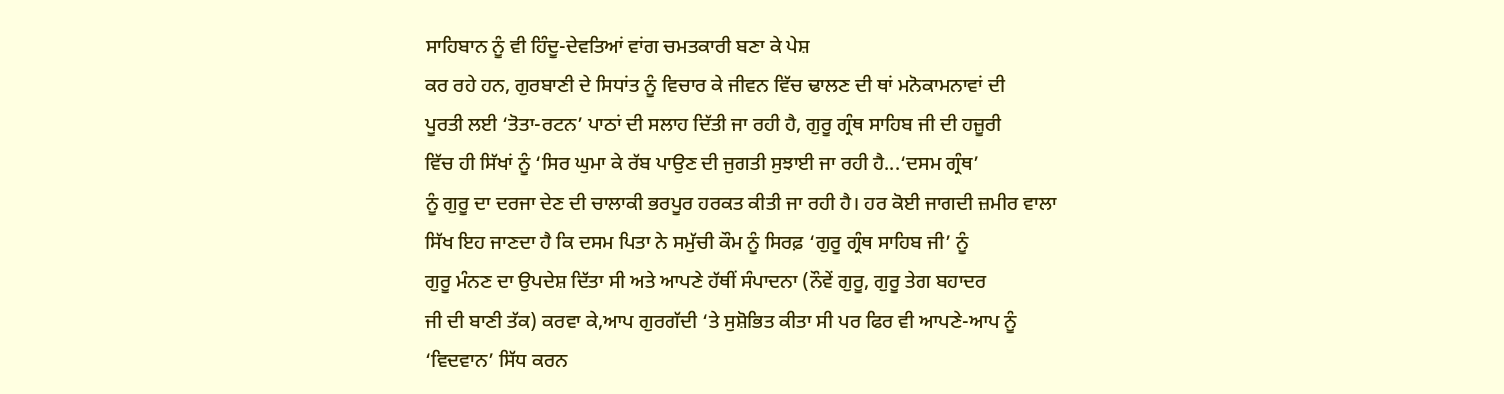ਸਾਹਿਬਾਨ ਨੂੰ ਵੀ ਹਿੰਦੂ-ਦੇਵਤਿਆਂ ਵਾਂਗ ਚਮਤਕਾਰੀ ਬਣਾ ਕੇ ਪੇਸ਼
ਕਰ ਰਹੇ ਹਨ, ਗੁਰਬਾਣੀ ਦੇ ਸਿਧਾਂਤ ਨੂੰ ਵਿਚਾਰ ਕੇ ਜੀਵਨ ਵਿੱਚ ਢਾਲਣ ਦੀ ਥਾਂ ਮਨੋਕਾਮਨਾਵਾਂ ਦੀ
ਪੂਰਤੀ ਲਈ ‘ਤੋਤਾ-ਰਟਨ’ ਪਾਠਾਂ ਦੀ ਸਲਾਹ ਦਿੱਤੀ ਜਾ ਰਹੀ ਹੈ, ਗੁਰੂ ਗ੍ਰੰਥ ਸਾਹਿਬ ਜੀ ਦੀ ਹਜ਼ੂਰੀ
ਵਿੱਚ ਹੀ ਸਿੱਖਾਂ ਨੂੰ ‘ਸਿਰ ਘੁਮਾ ਕੇ ਰੱਬ ਪਾਉਣ ਦੀ ਜੁਗਤੀ ਸੁਝਾਈ ਜਾ ਰਹੀ ਹੈ...‘ਦਸਮ ਗ੍ਰੰਥ’
ਨੂੰ ਗੁਰੂ ਦਾ ਦਰਜਾ ਦੇਣ ਦੀ ਚਾਲਾਕੀ ਭਰਪੂਰ ਹਰਕਤ ਕੀਤੀ ਜਾ ਰਹੀ ਹੈ। ਹਰ ਕੋਈ ਜਾਗਦੀ ਜ਼ਮੀਰ ਵਾਲਾ
ਸਿੱਖ ਇਹ ਜਾਣਦਾ ਹੈ ਕਿ ਦਸਮ ਪਿਤਾ ਨੇ ਸਮੁੱਚੀ ਕੌਮ ਨੂੰ ਸਿਰਫ਼ ‘ਗੁਰੂ ਗ੍ਰੰਥ ਸਾਹਿਬ ਜੀ’ ਨੂੰ
ਗੁਰੂ ਮੰਨਣ ਦਾ ਉਪਦੇਸ਼ ਦਿੱਤਾ ਸੀ ਅਤੇ ਆਪਣੇ ਹੱਥੀਂ ਸੰਪਾਦਨਾ (ਨੌਵੇਂ ਗੁਰੂ, ਗੁਰੂ ਤੇਗ ਬਹਾਦਰ
ਜੀ ਦੀ ਬਾਣੀ ਤੱਕ) ਕਰਵਾ ਕੇ,ਆਪ ਗੁਰਗੱਦੀ ‘ਤੇ ਸੁਸ਼ੋਭਿਤ ਕੀਤਾ ਸੀ ਪਰ ਫਿਰ ਵੀ ਆਪਣੇ-ਆਪ ਨੂੰ
‘ਵਿਦਵਾਨ’ ਸਿੱਧ ਕਰਨ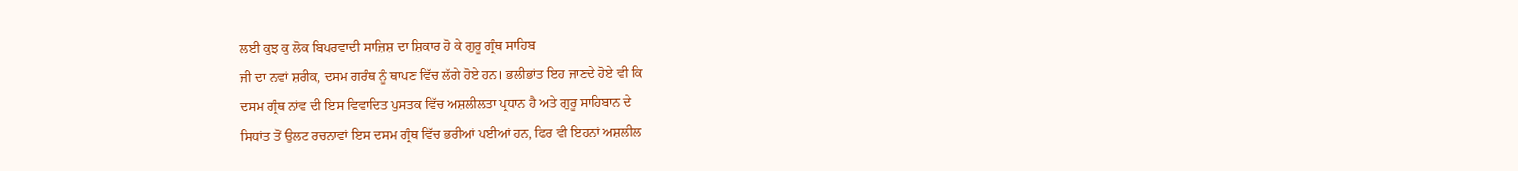ਲਈ ਕੁਝ ਕੁ ਲੋਕ ਬਿਪਰਵਾਦੀ ਸਾਜ਼ਿਸ਼ ਦਾ ਸ਼ਿਕਾਰ ਹੋ ਕੇ ਗੁਰੂ ਗ੍ਰੰਥ ਸਾਹਿਬ
ਜੀ ਦਾ ਨਵਾਂ ਸ਼ਰੀਕ, ਦਸਮ ਗਰੰਥ ਨੂੰ ਥਾਪਣ ਵਿੱਚ ਲੱਗੇ ਹੋਏ ਹਨ। ਭਲੀਭਾਂਤ ਇਹ ਜਾਣਦੇ ਹੋਏ ਵੀ ਕਿ
ਦਸਮ ਗ੍ਰੰਥ ਨਾਂਵ ਦੀ ਇਸ ਵਿਵਾਦਿਤ ਪੁਸਤਕ ਵਿੱਚ ਅਸ਼ਲੀਲਤਾ ਪ੍ਰਧਾਨ ਹੈ ਅਤੇ ਗੁਰੂ ਸਾਹਿਬਾਨ ਦੇ
ਸਿਧਾਂਤ ਤੋਂ ਉਲਟ ਰਚਨਾਵਾਂ ਇਸ ਦਸਮ ਗ੍ਰੰਥ ਵਿੱਚ ਭਰੀਆਂ ਪਈਆਂ ਹਨ, ਫਿਰ ਵੀ ਇਹਨਾਂ ਅਸ਼ਲੀਲ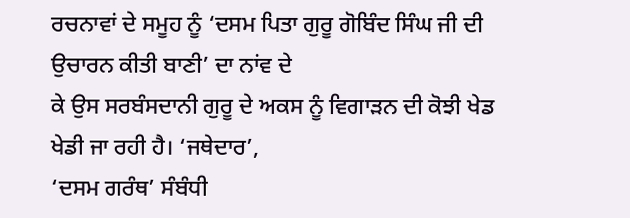ਰਚਨਾਵਾਂ ਦੇ ਸਮੂਹ ਨੂੰ ‘ਦਸਮ ਪਿਤਾ ਗੁਰੂ ਗੋਬਿੰਦ ਸਿੰਘ ਜੀ ਦੀ ਉਚਾਰਨ ਕੀਤੀ ਬਾਣੀ’ ਦਾ ਨਾਂਵ ਦੇ
ਕੇ ਉਸ ਸਰਬੰਸਦਾਨੀ ਗੁਰੂ ਦੇ ਅਕਸ ਨੂੰ ਵਿਗਾੜਨ ਦੀ ਕੋਝੀ ਖੇਡ ਖੇਡੀ ਜਾ ਰਹੀ ਹੈ। ‘ਜਥੇਦਾਰ’,
‘ਦਸਮ ਗਰੰਥ’ ਸੰਬੰਧੀ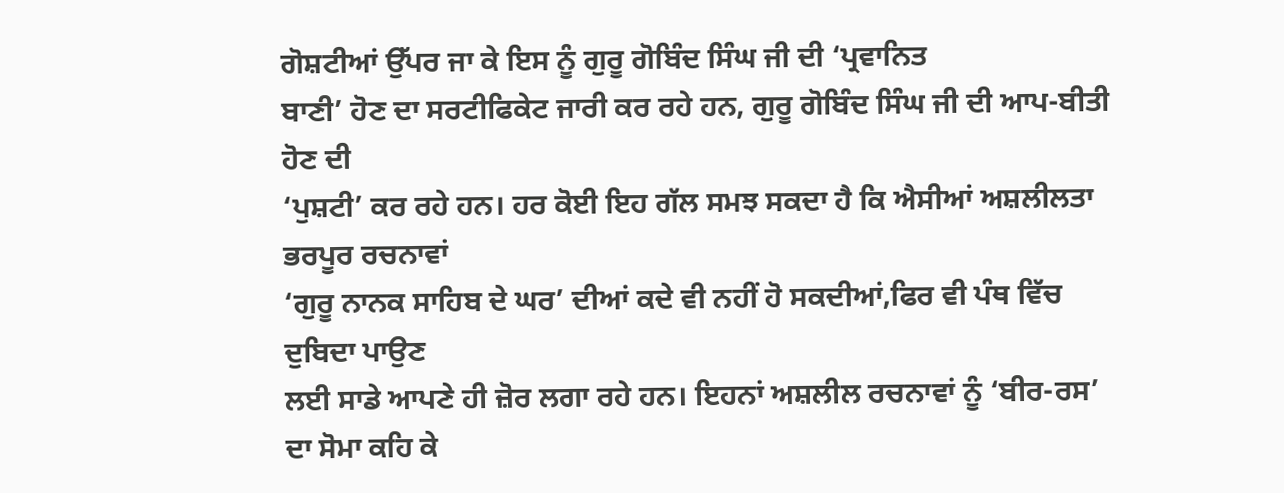ਗੋਸ਼ਟੀਆਂ ਉੱਪਰ ਜਾ ਕੇ ਇਸ ਨੂੰ ਗੁਰੂ ਗੋਬਿੰਦ ਸਿੰਘ ਜੀ ਦੀ ‘ਪ੍ਰਵਾਨਿਤ
ਬਾਣੀ’ ਹੋਣ ਦਾ ਸਰਟੀਫਿਕੇਟ ਜਾਰੀ ਕਰ ਰਹੇ ਹਨ, ਗੁਰੂ ਗੋਬਿੰਦ ਸਿੰਘ ਜੀ ਦੀ ਆਪ-ਬੀਤੀ ਹੋਣ ਦੀ
‘ਪੁਸ਼ਟੀ’ ਕਰ ਰਹੇ ਹਨ। ਹਰ ਕੋਈ ਇਹ ਗੱਲ ਸਮਝ ਸਕਦਾ ਹੈ ਕਿ ਐਸੀਆਂ ਅਸ਼ਲੀਲਤਾ ਭਰਪੂਰ ਰਚਨਾਵਾਂ
‘ਗੁਰੂ ਨਾਨਕ ਸਾਹਿਬ ਦੇ ਘਰ’ ਦੀਆਂ ਕਦੇ ਵੀ ਨਹੀਂ ਹੋ ਸਕਦੀਆਂ,ਫਿਰ ਵੀ ਪੰਥ ਵਿੱਚ ਦੁਬਿਦਾ ਪਾਉਣ
ਲਈ ਸਾਡੇ ਆਪਣੇ ਹੀ ਜ਼ੋਰ ਲਗਾ ਰਹੇ ਹਨ। ਇਹਨਾਂ ਅਸ਼ਲੀਲ ਰਚਨਾਵਾਂ ਨੂੰ ‘ਬੀਰ-ਰਸ’ ਦਾ ਸੋਮਾ ਕਹਿ ਕੇ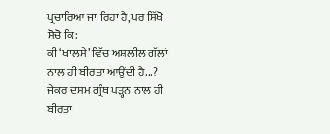ਪ੍ਰਚਾਰਿਆ ਜਾ ਰਿਹਾ ਹੈ,ਪਰ ਸਿੱਖੋ ਸੋਚੋ ਕਿ:
ਕੀ ‘ਖਾਲਸੇ’ ਵਿੱਚ ਅਸ਼ਲੀਲ ਗੱਲਾਂ ਨਾਲ ਹੀ ਬੀਰਤਾ ਆਉਂਦੀ ਹੈ...?
ਜੇਕਰ ਦਸਮ ਗ੍ਰੰਥ ਪੜ੍ਹਨ ਨਾਲ ਹੀ ਬੀਰਤਾ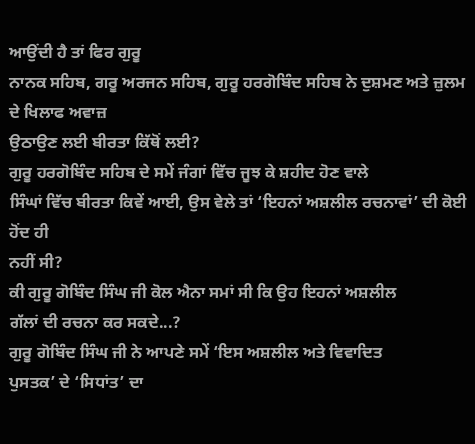ਆਉਂਦੀ ਹੈ ਤਾਂ ਫਿਰ ਗੁਰੂ
ਨਾਨਕ ਸਹਿਬ, ਗਰੂ ਅਰਜਨ ਸਹਿਬ, ਗੁਰੂ ਹਰਗੋਬਿੰਦ ਸਹਿਬ ਨੇ ਦੁਸ਼ਮਣ ਅਤੇ ਜ਼ੁਲਮ ਦੇ ਖਿਲਾਫ ਅਵਾਜ਼
ਉਠਾਉਣ ਲਈ ਬੀਰਤਾ ਕਿੱਥੋਂ ਲਈ?
ਗੁਰੂ ਹਰਗੋਬਿੰਦ ਸਹਿਬ ਦੇ ਸਮੇਂ ਜੰਗਾਂ ਵਿੱਚ ਜੂਝ ਕੇ ਸ਼ਹੀਦ ਹੋਣ ਵਾਲੇ
ਸਿੰਘਾਂ ਵਿੱਚ ਬੀਰਤਾ ਕਿਵੇਂ ਆਈ, ਉਸ ਵੇਲੇ ਤਾਂ ‘ਇਹਨਾਂ ਅਸ਼ਲੀਲ ਰਚਨਾਵਾਂ’ ਦੀ ਕੋਈ ਹੋਂਦ ਹੀ
ਨਹੀਂ ਸੀ?
ਕੀ ਗੁਰੂ ਗੋਬਿੰਦ ਸਿੰਘ ਜੀ ਕੋਲ ਐਨਾ ਸਮਾਂ ਸੀ ਕਿ ਉਹ ਇਹਨਾਂ ਅਸ਼ਲੀਲ
ਗੱਲਾਂ ਦੀ ਰਚਨਾ ਕਰ ਸਕਦੇ...?
ਗੁਰੂ ਗੋਬਿੰਦ ਸਿੰਘ ਜੀ ਨੇ ਆਪਣੇ ਸਮੇਂ ‘ਇਸ ਅਸ਼ਲੀਲ ਅਤੇ ਵਿਵਾਦਿਤ
ਪੁਸਤਕ’ ਦੇ ‘ਸਿਧਾਂਤ’ ਦਾ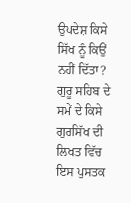ਉਪਦੇਸ਼ ਕਿਸੇ ਸਿੱਖ ਨੂੰ ਕਿਉਂ ਨਹੀਂ ਦਿੱਤਾ?
ਗੁਰੂ ਸਹਿਬ ਦੇ ਸਮੇਂ ਦੇ ਕਿਸੇ ਗੁਰਸਿੱਖ ਦੀ ਲਿਖਤ ਵਿੱਚ ਇਸ ਪੁਸਤਕ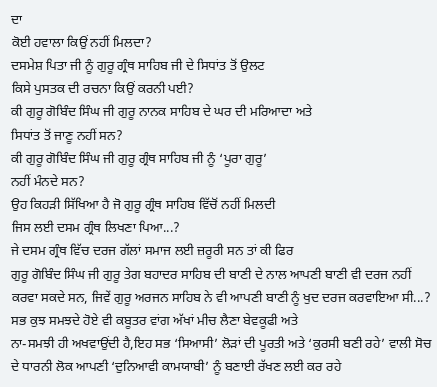ਦਾ
ਕੋਈ ਹਵਾਲਾ ਕਿਉਂ ਨਹੀਂ ਮਿਲਦਾ?
ਦਸਮੇਸ਼ ਪਿਤਾ ਜੀ ਨੂੰ ਗੁਰੂ ਗ੍ਰੰਥ ਸਾਹਿਬ ਜੀ ਦੇ ਸਿਧਾਂਤ ਤੋਂ ਉਲਟ
ਕਿਸੇ ਪੁਸਤਕ ਦੀ ਰਚਨਾ ਕਿਉਂ ਕਰਨੀ ਪਈ?
ਕੀ ਗੁਰੂ ਗੋਬਿੰਦ ਸਿੰਘ ਜੀ ਗੁਰੂ ਨਾਨਕ ਸਾਹਿਬ ਦੇ ਘਰ ਦੀ ਮਰਿਆਦਾ ਅਤੇ
ਸਿਧਾਂਤ ਤੋਂ ਜਾਣੂ ਨਹੀਂ ਸਨ?
ਕੀ ਗੁਰੂ ਗੋਬਿੰਦ ਸਿੰਘ ਜੀ ਗੁਰੂ ਗ੍ਰੰਥ ਸਾਹਿਬ ਜੀ ਨੂੰ ‘ਪੂਰਾ ਗੁਰੂ’
ਨਹੀਂ ਮੰਨਦੇ ਸਨ?
ਉਹ ਕਿਹੜੀ ਸਿੱਖਿਆ ਹੈ ਜੋ ਗੁਰੂ ਗ੍ਰੰਥ ਸਾਹਿਬ ਵਿੱਚੋਂ ਨਹੀਂ ਮਿਲਦੀ
ਜਿਸ ਲਈ ਦਸਮ ਗ੍ਰੰਥ ਲਿਖਣਾ ਪਿਆ...?
ਜੇ ਦਸਮ ਗ੍ਰੰਥ ਵਿੱਚ ਦਰਜ ਗੱਲਾਂ ਸਮਾਜ ਲਈ ਜ਼ਰੂਰੀ ਸਨ ਤਾਂ ਕੀ ਫਿਰ
ਗੁਰੂ ਗੋਬਿੰਦ ਸਿੰਘ ਜੀ ਗੁਰੂ ਤੇਗ ਬਹਾਦਰ ਸਾਹਿਬ ਦੀ ਬਾਣੀ ਦੇ ਨਾਲ ਆਪਣੀ ਬਾਣੀ ਵੀ ਦਰਜ ਨਹੀਂ
ਕਰਵਾ ਸਕਦੇ ਸਨ, ਜਿਵੇਂ ਗੁਰੂ ਅਰਜਨ ਸਾਹਿਬ ਨੇ ਵੀ ਆਪਣੀ ਬਾਣੀ ਨੂੰ ਖੁਦ ਦਰਜ ਕਰਵਾਇਆ ਸੀ...?
ਸਭ ਕੁਝ ਸਮਝਦੇ ਹੋਏ ਵੀ ਕਬੂਤਰ ਵਾਂਗ ਅੱਖਾਂ ਮੀਚ ਲੈਣਾ ਬੇਵਕੂਫੀ ਅਤੇ
ਨਾ-ਸਮਝੀ ਹੀ ਅਖਵਾਉਂਦੀ ਹੈ,ਇਹ ਸਭ ‘ਸਿਆਸੀ’ ਲੋੜਾਂ ਦੀ ਪੂਰਤੀ ਅਤੇ ‘ਕੁਰਸੀ ਬਣੀ ਰਹੇ’ ਵਾਲੀ ਸੋਚ
ਦੇ ਧਾਰਨੀ ਲੋਕ ਆਪਣੀ ‘ਦੁਨਿਆਵੀ ਕਾਮਯਾਬੀ’ ਨੂੰ ਬਣਾਈ ਰੱਖਣ ਲਈ ਕਰ ਰਹੇ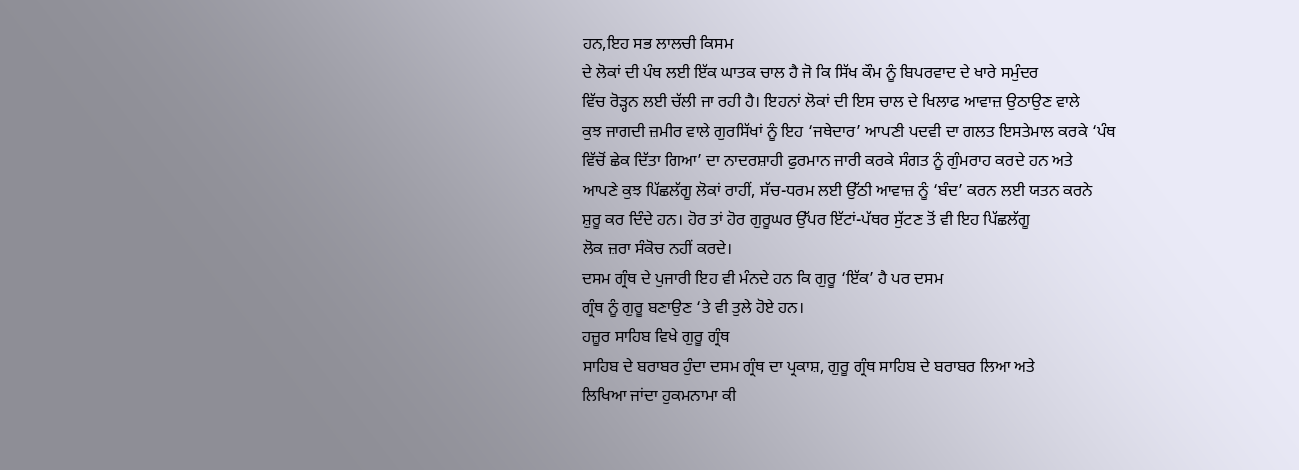ਹਨ,ਇਹ ਸਭ ਲਾਲਚੀ ਕਿਸਮ
ਦੇ ਲੋਕਾਂ ਦੀ ਪੰਥ ਲਈ ਇੱਕ ਘਾਤਕ ਚਾਲ ਹੈ ਜੋ ਕਿ ਸਿੱਖ ਕੌਮ ਨੂੰ ਬਿਪਰਵਾਦ ਦੇ ਖਾਰੇ ਸਮੁੰਦਰ
ਵਿੱਚ ਰੋੜ੍ਹਨ ਲਈ ਚੱਲੀ ਜਾ ਰਹੀ ਹੈ। ਇਹਨਾਂ ਲੋਕਾਂ ਦੀ ਇਸ ਚਾਲ ਦੇ ਖਿਲਾਫ ਆਵਾਜ਼ ਉਠਾਉਣ ਵਾਲੇ
ਕੁਝ ਜਾਗਦੀ ਜ਼ਮੀਰ ਵਾਲੇ ਗੁਰਸਿੱਖਾਂ ਨੂੰ ਇਹ ‘ਜਥੇਦਾਰ’ ਆਪਣੀ ਪਦਵੀ ਦਾ ਗਲਤ ਇਸਤੇਮਾਲ ਕਰਕੇ ‘ਪੰਥ
ਵਿੱਚੋਂ ਛੇਕ ਦਿੱਤਾ ਗਿਆ’ ਦਾ ਨਾਦਰਸ਼ਾਹੀ ਫੁਰਮਾਨ ਜਾਰੀ ਕਰਕੇ ਸੰਗਤ ਨੂੰ ਗੁੰਮਰਾਹ ਕਰਦੇ ਹਨ ਅਤੇ
ਆਪਣੇ ਕੁਝ ਪਿੱਛਲੱਗੂ ਲੋਕਾਂ ਰਾਹੀਂ, ਸੱਚ-ਧਰਮ ਲਈ ਉੱਠੀ ਆਵਾਜ਼ ਨੂੰ ‘ਬੰਦ’ ਕਰਨ ਲਈ ਯਤਨ ਕਰਨੇ
ਸ਼ੁਰੂ ਕਰ ਦਿੰਦੇ ਹਨ। ਹੋਰ ਤਾਂ ਹੋਰ ਗੁਰੂਘਰ ਉੱਪਰ ਇੱਟਾਂ-ਪੱਥਰ ਸੁੱਟਣ ਤੋਂ ਵੀ ਇਹ ਪਿੱਛਲੱਗੂ
ਲੋਕ ਜ਼ਰਾ ਸੰਕੋਚ ਨਹੀਂ ਕਰਦੇ।
ਦਸਮ ਗ੍ਰੰਥ ਦੇ ਪੁਜਾਰੀ ਇਹ ਵੀ ਮੰਨਦੇ ਹਨ ਕਿ ਗੁਰੂ ‘ਇੱਕ’ ਹੈ ਪਰ ਦਸਮ
ਗ੍ਰੰਥ ਨੂੰ ਗੁਰੂ ਬਣਾਉਣ ‘ਤੇ ਵੀ ਤੁਲੇ ਹੋਏ ਹਨ।
ਹਜ਼ੂਰ ਸਾਹਿਬ ਵਿਖੇ ਗੁਰੂ ਗ੍ਰੰਥ
ਸਾਹਿਬ ਦੇ ਬਰਾਬਰ ਹੁੰਦਾ ਦਸਮ ਗ੍ਰੰਥ ਦਾ ਪ੍ਰਕਾਸ਼, ਗੁਰੂ ਗ੍ਰੰਥ ਸਾਹਿਬ ਦੇ ਬਰਾਬਰ ਲਿਆ ਅਤੇ
ਲਿਖਿਆ ਜਾਂਦਾ ਹੁਕਮਨਾਮਾ ਕੀ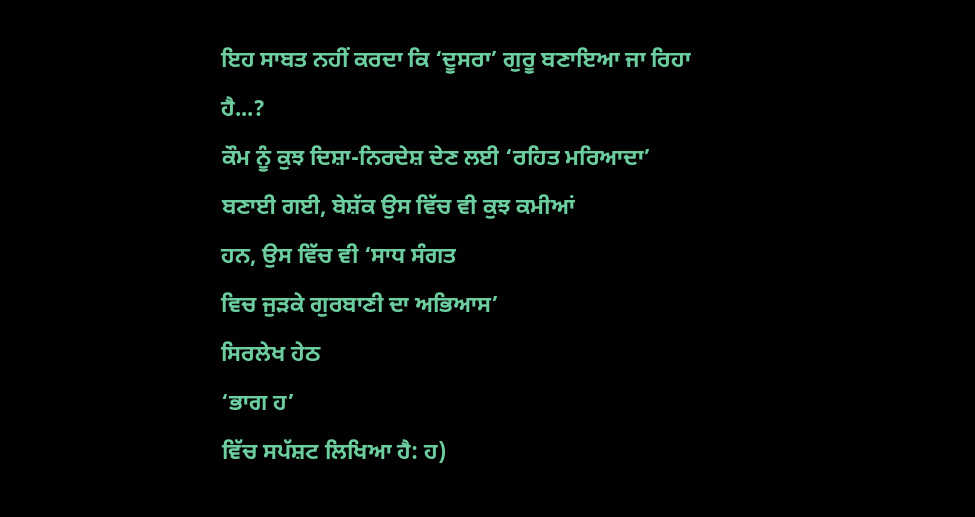ਇਹ ਸਾਬਤ ਨਹੀਂ ਕਰਦਾ ਕਿ ‘ਦੂਸਰਾ’ ਗੁਰੂ ਬਣਾਇਆ ਜਾ ਰਿਹਾ ਹੈ...?
ਕੌਮ ਨੂੰ ਕੁਝ ਦਿਸ਼ਾ-ਨਿਰਦੇਸ਼ ਦੇਣ ਲਈ ‘ਰਹਿਤ ਮਰਿਆਦਾ’ ਬਣਾਈ ਗਈ, ਬੇਸ਼ੱਕ ਉਸ ਵਿੱਚ ਵੀ ਕੁਝ ਕਮੀਆਂ
ਹਨ, ਉਸ ਵਿੱਚ ਵੀ ‘ਸਾਧ ਸੰਗਤ
ਵਿਚ ਜੁੜਕੇ ਗੁਰਬਾਣੀ ਦਾ ਅਭਿਆਸ’
ਸਿਰਲੇਖ ਹੇਠ
‘ਭਾਗ ਹ’
ਵਿੱਚ ਸਪੱਸ਼ਟ ਲਿਖਿਆ ਹੈ: ਹ)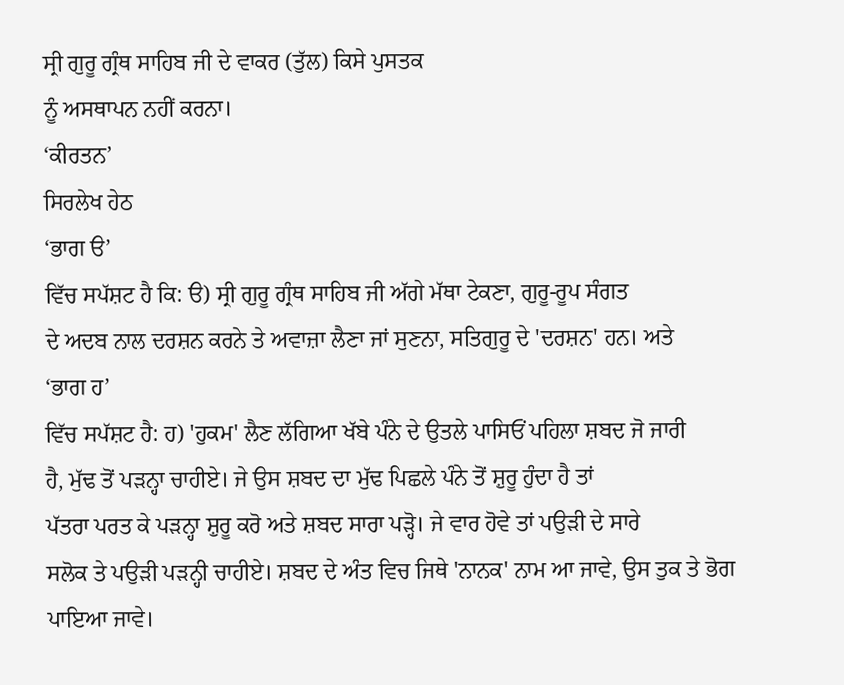ਸ੍ਰੀ ਗੁਰੂ ਗ੍ਰੰਥ ਸਾਹਿਬ ਜੀ ਦੇ ਵਾਕਰ (ਤੁੱਲ) ਕਿਸੇ ਪੁਸਤਕ
ਨੂੰ ਅਸਥਾਪਨ ਨਹੀਂ ਕਰਨਾ।
‘ਕੀਰਤਨ’
ਸਿਰਲੇਖ ਹੇਠ
‘ਭਾਗ ੳ’
ਵਿੱਚ ਸਪੱਸ਼ਟ ਹੈ ਕਿ: ੳ) ਸ੍ਰੀ ਗੁਰੂ ਗ੍ਰੰਥ ਸਾਹਿਬ ਜੀ ਅੱਗੇ ਮੱਥਾ ਟੇਕਣਾ, ਗੁਰੂ-ਰੂਪ ਸੰਗਤ
ਦੇ ਅਦਬ ਨਾਲ ਦਰਸ਼ਨ ਕਰਨੇ ਤੇ ਅਵਾਜ਼ਾ ਲੈਣਾ ਜਾਂ ਸੁਣਨਾ, ਸਤਿਗੁਰੂ ਦੇ 'ਦਰਸ਼ਨ' ਹਨ। ਅਤੇ
‘ਭਾਗ ਹ’
ਵਿੱਚ ਸਪੱਸ਼ਟ ਹੈ: ਹ) 'ਹੁਕਮ' ਲੈਣ ਲੱਗਿਆ ਖੱਬੇ ਪੰਨੇ ਦੇ ਉਤਲੇ ਪਾਸਿਓਂ ਪਹਿਲਾ ਸ਼ਬਦ ਜੋ ਜਾਰੀ
ਹੈ, ਮੁੱਢ ਤੋਂ ਪੜਨ੍ਹਾ ਚਾਹੀਏ। ਜੇ ਉਸ ਸ਼ਬਦ ਦਾ ਮੁੱਢ ਪਿਛਲੇ ਪੰਨੇ ਤੋਂ ਸ਼ੁਰੂ ਹੁੰਦਾ ਹੈ ਤਾਂ
ਪੱਤਰਾ ਪਰਤ ਕੇ ਪੜਨ੍ਹਾ ਸ਼ੁਰੂ ਕਰੋ ਅਤੇ ਸ਼ਬਦ ਸਾਰਾ ਪੜ੍ਹੋ। ਜੇ ਵਾਰ ਹੋਵੇ ਤਾਂ ਪਉੜੀ ਦੇ ਸਾਰੇ
ਸਲੋਕ ਤੇ ਪਉੜੀ ਪੜਨ੍ਹੀ ਚਾਹੀਏ। ਸ਼ਬਦ ਦੇ ਅੰਤ ਵਿਚ ਜਿਥੇ 'ਨਾਨਕ' ਨਾਮ ਆ ਜਾਵੇ, ਉਸ ਤੁਕ ਤੇ ਭੋਗ
ਪਾਇਆ ਜਾਵੇ।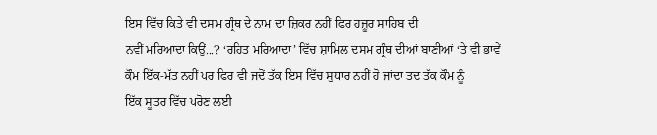ਇਸ ਵਿੱਚ ਕਿਤੇ ਵੀ ਦਸਮ ਗ੍ਰੰਥ ਦੇ ਨਾਮ ਦਾ ਜ਼ਿਕਰ ਨਹੀਂ ਫਿਰ ਹਜ਼ੂਰ ਸਾਹਿਬ ਦੀ
ਨਵੀਂ ਮਰਿਆਦਾ ਕਿਉਂ...? ‘ਰਹਿਤ ਮਰਿਆਦਾ’ ਵਿੱਚ ਸ਼ਾਮਿਲ ਦਸਮ ਗ੍ਰੰਥ ਦੀਆਂ ਬਾਣੀਆਂ ‘ਤੇ ਵੀ ਭਾਵੇਂ
ਕੌਮ ਇੱਕ-ਮੱਤ ਨਹੀਂ ਪਰ ਫਿਰ ਵੀ ਜਦੋਂ ਤੱਕ ਇਸ ਵਿੱਚ ਸੁਧਾਰ ਨਹੀਂ ਹੋ ਜਾਂਦਾ ਤਦ ਤੱਕ ਕੌਮ ਨੂੰ
ਇੱਕ ਸੂਤਰ ਵਿੱਚ ਪਰੋਣ ਲਈ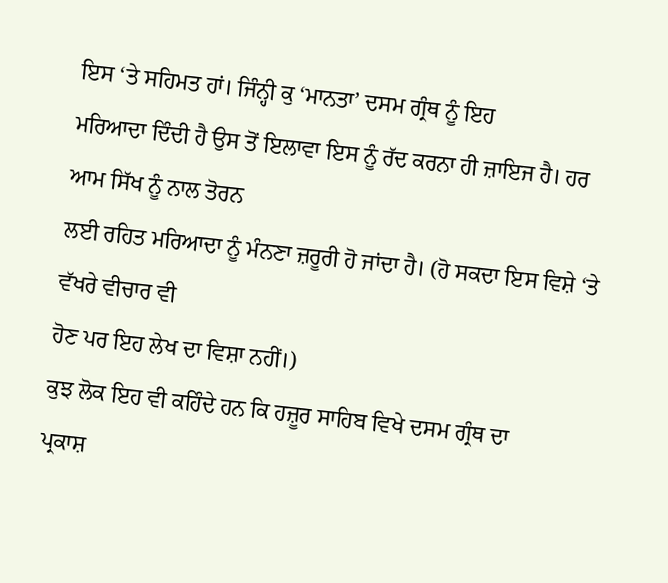ਇਸ ‘ਤੇ ਸਹਿਮਤ ਹਾਂ। ਜਿੰਨ੍ਹੀ ਕੁ ‘ਮਾਨਤਾ’ ਦਸਮ ਗ੍ਰੰਥ ਨੂੰ ਇਹ
ਮਰਿਆਦਾ ਦਿੰਦੀ ਹੈ ਉਸ ਤੋਂ ਇਲਾਵਾ ਇਸ ਨੂੰ ਰੱਦ ਕਰਨਾ ਹੀ ਜ਼ਾਇਜ ਹੈ। ਹਰ ਆਮ ਸਿੱਖ ਨੂੰ ਨਾਲ ਤੋਰਨ
ਲਈ ਰਹਿਤ ਮਰਿਆਦਾ ਨੂੰ ਮੰਨਣਾ ਜ਼ਰੂਰੀ ਹੋ ਜਾਂਦਾ ਹੈ। (ਹੋ ਸਕਦਾ ਇਸ ਵਿਸ਼ੇ ‘ਤੇ ਵੱਖਰੇ ਵੀਚਾਰ ਵੀ
ਹੋਣ ਪਰ ਇਹ ਲੇਖ ਦਾ ਵਿਸ਼ਾ ਨਹੀਂ।)
ਕੁਝ ਲੋਕ ਇਹ ਵੀ ਕਹਿੰਦੇ ਹਨ ਕਿ ਹਜ਼ੂਰ ਸਾਹਿਬ ਵਿਖੇ ਦਸਮ ਗ੍ਰੰਥ ਦਾ
ਪ੍ਰਕਾਸ਼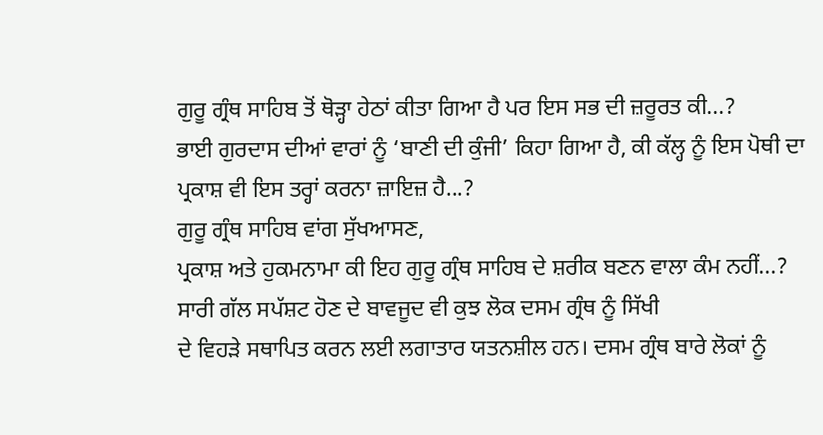ਗੁਰੂ ਗ੍ਰੰਥ ਸਾਹਿਬ ਤੋਂ ਥੋੜ੍ਹਾ ਹੇਠਾਂ ਕੀਤਾ ਗਿਆ ਹੈ ਪਰ ਇਸ ਸਭ ਦੀ ਜ਼ਰੂਰਤ ਕੀ...?
ਭਾਈ ਗੁਰਦਾਸ ਦੀਆਂ ਵਾਰਾਂ ਨੂੰ ‘ਬਾਣੀ ਦੀ ਕੁੰਜੀ’ ਕਿਹਾ ਗਿਆ ਹੈ, ਕੀ ਕੱਲ੍ਹ ਨੂੰ ਇਸ ਪੋਥੀ ਦਾ
ਪ੍ਰਕਾਸ਼ ਵੀ ਇਸ ਤਰ੍ਹਾਂ ਕਰਨਾ ਜ਼ਾਇਜ਼ ਹੈ...?
ਗੁਰੂ ਗ੍ਰੰਥ ਸਾਹਿਬ ਵਾਂਗ ਸੁੱਖਆਸਣ,
ਪ੍ਰਕਾਸ਼ ਅਤੇ ਹੁਕਮਨਾਮਾ ਕੀ ਇਹ ਗੁਰੂ ਗ੍ਰੰਥ ਸਾਹਿਬ ਦੇ ਸ਼ਰੀਕ ਬਣਨ ਵਾਲਾ ਕੰਮ ਨਹੀਂ...?
ਸਾਰੀ ਗੱਲ ਸਪੱਸ਼ਟ ਹੋਣ ਦੇ ਬਾਵਜੂਦ ਵੀ ਕੁਝ ਲੋਕ ਦਸਮ ਗ੍ਰੰਥ ਨੂੰ ਸਿੱਖੀ
ਦੇ ਵਿਹੜੇ ਸਥਾਪਿਤ ਕਰਨ ਲਈ ਲਗਾਤਾਰ ਯਤਨਸ਼ੀਲ ਹਨ। ਦਸਮ ਗ੍ਰੰਥ ਬਾਰੇ ਲੋਕਾਂ ਨੂੰ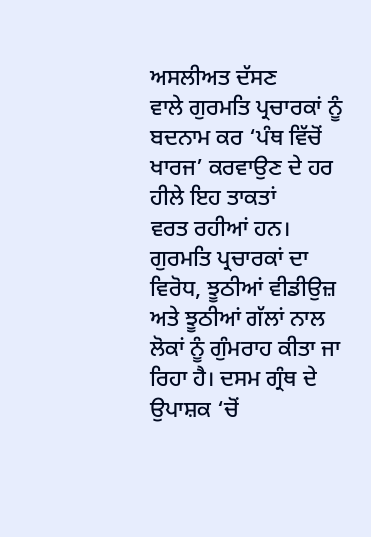ਅਸਲੀਅਤ ਦੱਸਣ
ਵਾਲੇ ਗੁਰਮਤਿ ਪ੍ਰਚਾਰਕਾਂ ਨੂੰ ਬਦਨਾਮ ਕਰ ‘ਪੰਥ ਵਿੱਚੋਂ ਖਾਰਜ’ ਕਰਵਾਉਣ ਦੇ ਹਰ ਹੀਲੇ ਇਹ ਤਾਕਤਾਂ
ਵਰਤ ਰਹੀਆਂ ਹਨ। ਗੁਰਮਤਿ ਪ੍ਰਚਾਰਕਾਂ ਦਾ ਵਿਰੋਧ, ਝੂਠੀਆਂ ਵੀਡੀਉਜ਼ ਅਤੇ ਝੂਠੀਆਂ ਗੱਲਾਂ ਨਾਲ
ਲੋਕਾਂ ਨੂੰ ਗੁੰਮਰਾਹ ਕੀਤਾ ਜਾ ਰਿਹਾ ਹੈ। ਦਸਮ ਗ੍ਰੰਥ ਦੇ ਉਪਾਸ਼ਕ ‘ਚੋਂ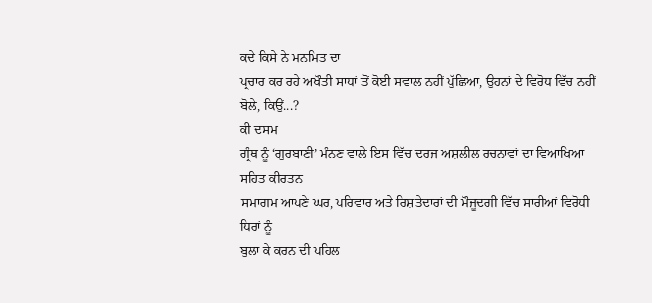ਕਦੇ ਕਿਸੇ ਨੇ ਮਨਮਿਤ ਦਾ
ਪ੍ਰਚਾਰ ਕਰ ਰਹੇ ਅਖੌਤੀ ਸਾਧਾਂ ਤੋਂ ਕੋਈ ਸਵਾਲ ਨਹੀਂ ਪੁੱਛਿਆ, ਉਹਨਾਂ ਦੇ ਵਿਰੋਧ ਵਿੱਚ ਨਹੀਂ
ਬੋਲੇ, ਕਿਉਂ...?
ਕੀ ਦਸਮ
ਗ੍ਰੰਥ ਨੂੰ ‘ਗੁਰਬਾਣੀ’ ਮੰਨਣ ਵਾਲੇ ਇਸ ਵਿੱਚ ਦਰਜ ਅਸ਼ਲੀਲ ਰਚਨਾਵਾਂ ਦਾ ਵਿਆਖਿਆ ਸਹਿਤ ਕੀਰਤਨ
ਸਮਾਗਮ ਆਪਣੇ ਘਰ, ਪਰਿਵਾਰ ਅਤੇ ਰਿਸ਼ਤੇਦਾਰਾਂ ਦੀ ਮੌਜੂਦਗੀ ਵਿੱਚ ਸਾਰੀਆਂ ਵਿਰੋਧੀ ਧਿਰਾਂ ਨੂੰ
ਬੁਲਾ ਕੇ ਕਰਨ ਦੀ ਪਹਿਲ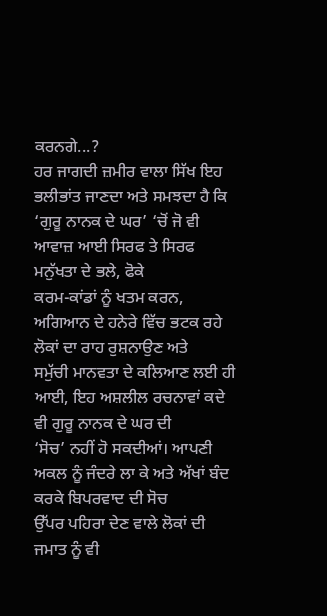ਕਰਨਗੇ...?
ਹਰ ਜਾਗਦੀ ਜ਼ਮੀਰ ਵਾਲਾ ਸਿੱਖ ਇਹ ਭਲੀਭਾਂਤ ਜਾਣਦਾ ਅਤੇ ਸਮਝਦਾ ਹੈ ਕਿ
‘ਗੁਰੂ ਨਾਨਕ ਦੇ ਘਰ’ ‘ਚੋਂ ਜੋ ਵੀ ਆਵਾਜ਼ ਆਈ ਸਿਰਫ ਤੇ ਸਿਰਫ ਮਨੁੱਖਤਾ ਦੇ ਭਲੇ, ਫੋਕੇ
ਕਰਮ-ਕਾਂਡਾਂ ਨੂੰ ਖਤਮ ਕਰਨ, ਅਗਿਆਨ ਦੇ ਹਨੇਰੇ ਵਿੱਚ ਭਟਕ ਰਹੇ ਲੋਕਾਂ ਦਾ ਰਾਹ ਰੁਸ਼ਨਾਉਣ ਅਤੇ
ਸਮੁੱਚੀ ਮਾਨਵਤਾ ਦੇ ਕਲਿਆਣ ਲਈ ਹੀ ਆਈ, ਇਹ ਅਸ਼ਲੀਲ ਰਚਨਾਵਾਂ ਕਦੇ ਵੀ ਗੁਰੂ ਨਾਨਕ ਦੇ ਘਰ ਦੀ
‘ਸੋਚ’ ਨਹੀਂ ਹੋ ਸਕਦੀਆਂ। ਆਪਣੀ ਅਕਲ ਨੂੰ ਜੰਦਰੇ ਲਾ ਕੇ ਅਤੇ ਅੱਖਾਂ ਬੰਦ ਕਰਕੇ ਬਿਪਰਵਾਦ ਦੀ ਸੋਚ
ਉੱਪਰ ਪਹਿਰਾ ਦੇਣ ਵਾਲੇ ਲੋਕਾਂ ਦੀ ਜਮਾਤ ਨੂੰ ਵੀ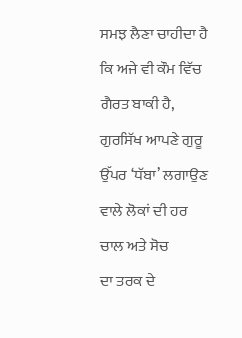ਸਮਝ ਲੈਣਾ ਚਾਹੀਦਾ ਹੈ ਕਿ ਅਜੇ ਵੀ ਕੌਮ ਵਿੱਚ
ਗੈਰਤ ਬਾਕੀ ਹੈ, ਗੁਰਸਿੱਖ ਆਪਣੇ ਗੁਰੂ ਉੱਪਰ ‘ਧੱਬਾ’ ਲਗਾਉਣ ਵਾਲੇ ਲੋਕਾਂ ਦੀ ਹਰ ਚਾਲ ਅਤੇ ਸੋਚ
ਦਾ ਤਰਕ ਦੇ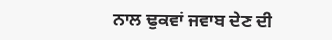ਨਾਲ ਢੁਕਵਾਂ ਜਵਾਬ ਦੇਣ ਦੀ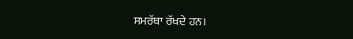ਸਮਰੱਥਾ ਰੱਖਦੇ ਹਨ।